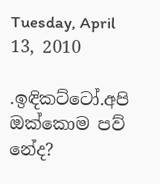Tuesday, April 13, 2010

.ඉඳිකට්ටෝ.අපි ඔක්කොම පව් නේද?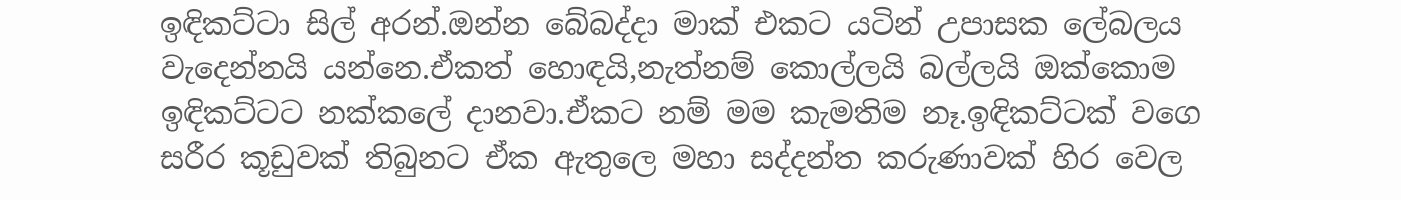ඉඳිකට්ටා සිල් අරන්.ඔන්න බේබද්දා මාක් එකට යටින් උපාසක ලේබලය වැදෙන්නයි යන්නෙ.ඒකත් හොඳයි,නැත්නම් කොල්ලයි බල්ලයි ඔක්කොම ඉඳිකට්ටට නක්කලේ දානවා.ඒකට නම් මම කැමතිම නෑ.ඉඳිකට්ටක් වගෙ සරීර කූඩුවක් තිබුනට ඒක ඇතුලෙ මහා සද්දන්ත කරුණාවක් හිර වෙල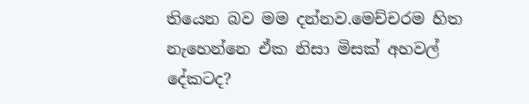තියෙන බව මම දන්නව.මෙච්චරම හිත නැහෙන්නෙ ඒක නිසා මිසක් අහවල් දේකටද?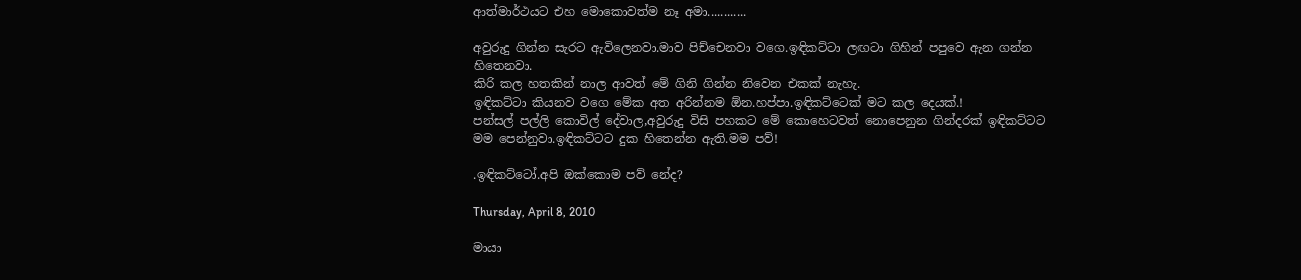ආත්මාර්ථයට එහ මොකොවත්ම නෑ අමා............

අවුරුදු ගින්න සැරට ඇවිලෙනවා.මාව පිච්චෙනවා වගෙ.ඉඳිකට්ටා ලඟටා ගිහින් පපුවෙ ඇන ගන්න හිතෙනවා.
කිරි කල හතකින් නාල ආවත් මේ ගිනි ගින්න නිවෙන එකක් නැහැ.
ඉඳිකට්ටා කියනව වගෙ මේක අත අරින්නම ඕන.හප්පා.ඉඳිකට්ටෙක් මට කල දෙයක්.!
පන්සල් පල්ලි කොවිල් දේවාල,අවුරුදු විසි පහකට මේ කොහෙටවත් නොපෙනුන ගින්දරක් ඉඳිකට්ටට මම පෙන්නුවා.ඉඳිකට්ටට දුක හිතෙන්න ඇති.මම පව්!

.ඉඳිකට්ටෝ.අපි ඔක්කොම පව් නේද?

Thursday, April 8, 2010

මායා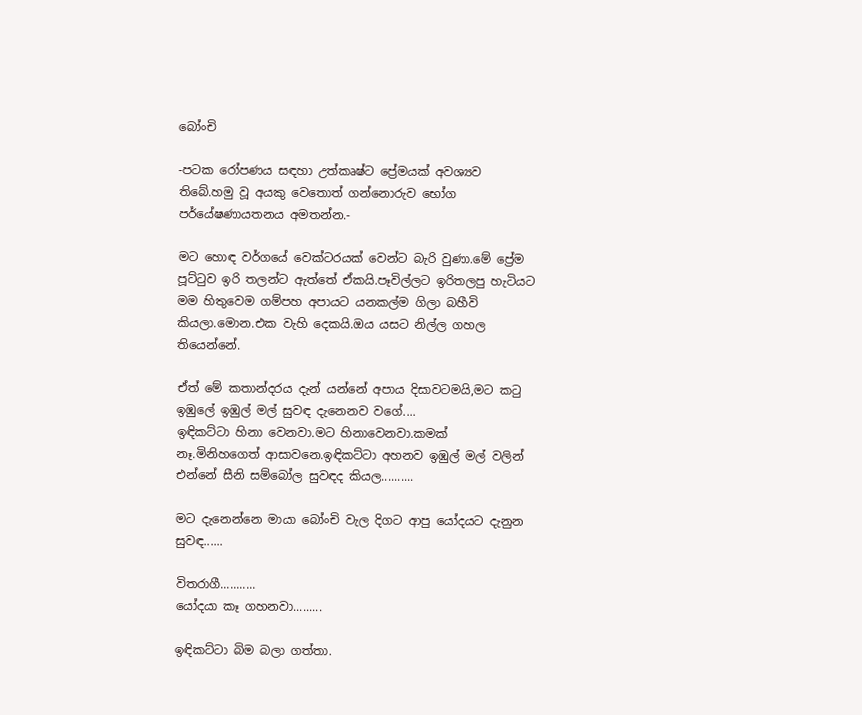බෝංචි

-පටක රෝපණය සඳහා උත්කෘෂ්ට ප්‍රේමයක් අවශ්‍යව තිබේ.හමු වූ අයකු වෙතොත් ගන්නොරුව භෝග පර්යේෂණායතනය අමතන්න.-

මට හොඳ වර්ගයේ වෙක්ටරයක් වෙන්ට බැරි වුණා.මේ ප්‍රේම පූට්ටුව ඉරි තලන්ට ඇත්තේ ඒකයි.පෑවිල්ලට ඉරිතලපු හැටියට මම හිතුවෙම ගම්පහ අපායට යනකල්ම ගිලා බහීවි කියලා.මොන.එක වැහි දෙකයි.ඔය යසට නිල්ල ගහල තියෙන්නේ.

ඒත් මේ කතාන්දරය දැන් යන්නේ අපාය දිසාවටමයි,මට කටු ඉඹුලේ ඉඹුල් මල් සුවඳ දැනෙනව වගේ....
ඉඳිකට්ටා හිනා වෙනවා.මට හිනාවෙනවා.කමක් නෑ.මිනිහගෙත් ආසාවනෙ.ඉඳිකට්ටා අහනව ඉඹුල් මල් වලින් එන්නේ සීනි සම්බෝල සුවඳද කියල..........

මට දැනෙන්නෙ මායා බෝංචි වැල දිගට ආපු යෝදයට දැනුන සුවඳ......

විතරාගී...........
යෝදයා කෑ ගහනවා.........

ඉඳිකට්ටා බිම බලා ගත්තා.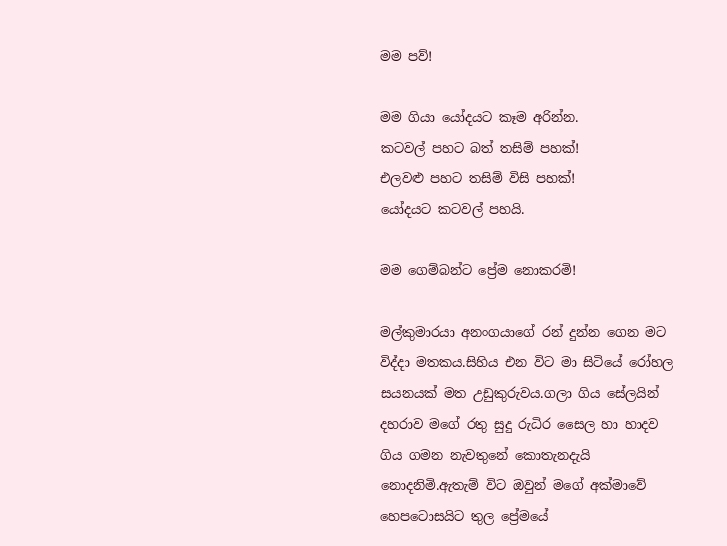මම පව්!

මම ගියා යෝදයට කෑම අරින්න.
කටවල් පහට බත් තසිම් පහක්!
එලවළු පහට තසිම් විසි පහක්!
යෝදයට කටවල් පහයි.

මම ගෙම්බන්ට ප්‍රේම නොකරමි!

මල්කුමාරයා අනංගයාගේ රන් දුන්න ගෙන මට විද්දා මතකය.සිහිය එන විට මා සිටියේ රෝහල සයනයක් මත උඩුකුරුවය.ගලා ගිය සේලයින් දහරාව මගේ රතු සුදු රුධිර සෛල හා හාදව ගිය ගමන නැවතුනේ කොතැනදැයි නොදනිමි.ඇතැම් විට ඔවුන් මගේ අක්මාවේ හෙපටොසයිට තුල ප්‍රේමයේ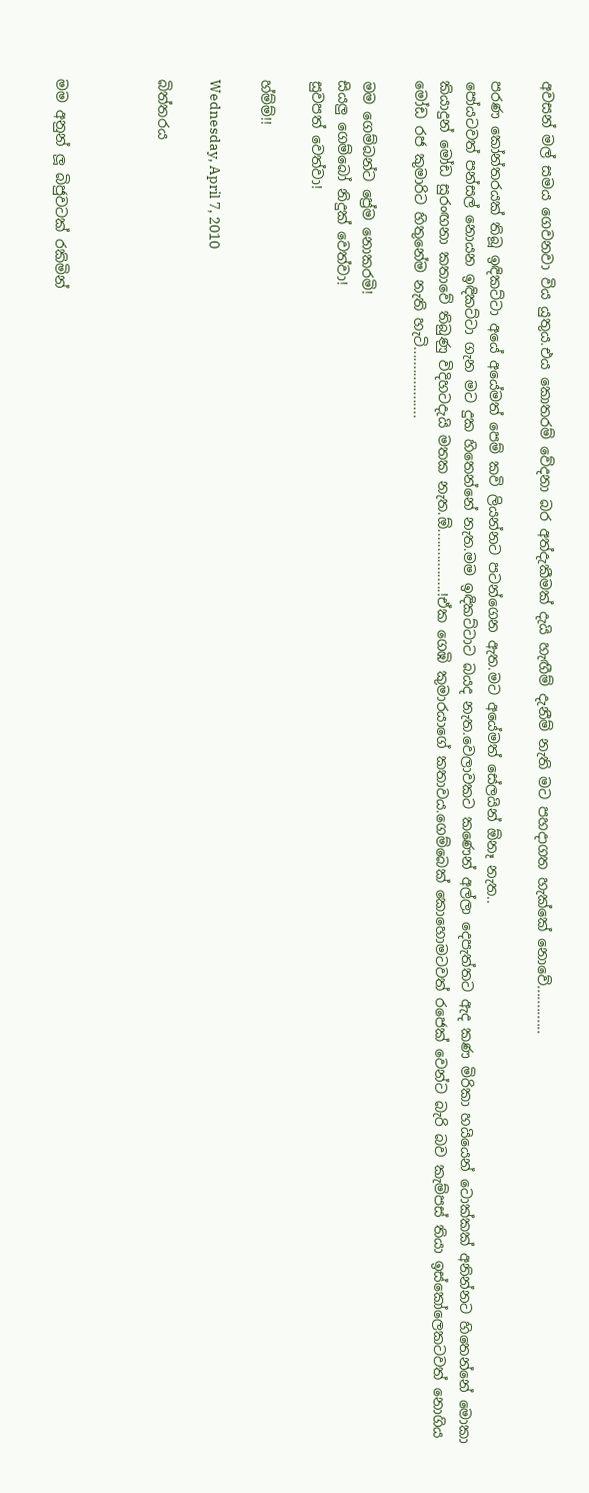අවසන් මල් සමය ගෙවනවා විය යුතුය.එය කොතරම් වේදනා බර අත්දැකීමක් දැයි හැඟීම් දැනීම් නැති මට පහදාගත හැක්කේ නොවේ.............

පරණ කෝන්තරයක් තිබූ ඉඳිකට්ටා අයේ අයේමත් පෙම් කවි ලියන්නට පටන්ගෙන ඇත.මට අයේමත් සේලයින් ඕනෑ නැත..
පෝයටවත් පන්සල් නොයන ඉඳිකට්ටා ගැන මට දුක හිතෙන්නේ නැත.මම ඉඳිකට්ටාට බයද නැත.වෙලාවකට කණෙන් අල්ලා දෙපැත්තට ඇද කණ මිරිකා හයියෙන් ටොක්කක් අනින්නට හිතෙන්නේ මොකා කියාදුන් මෝඩ සුරංඟනා කතාවේ තිබුණු විදිහටදැයි මතක නැත.ඕ.................!ඒක ගෙඹි කුමාරයාගේ කතාවය.ගෙම්බෙක් කොහොමටවත් රජෙක් වෙන්ට බැරි බව කැම්පස් තියා ඉස්කෝලෙකටවත් නොගිය මෝඩ රජ කුමාරිට හිතුනේම නැති හැටි...................

මම ගෙම්බන්ට ප්‍රේම නොකරමි!
සියලු ගෙම්බෝ නිදුක් වෙත්වා!
සුවපත් වෙත්වා!

හ්ම්ම්!!

Wednesday, April 7, 2010

බිත්තරය



මම අනුන් ලූ බිජුවටක් රකිමින්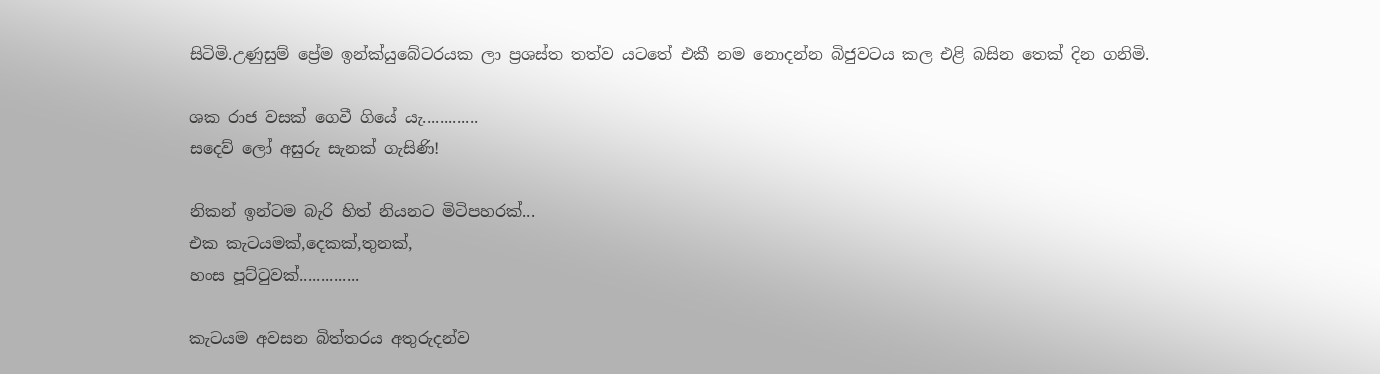සිටිමි.උණුසුම් ප්‍රේම ඉන්ක්යුබේටරයක ලා ප්‍රශස්ත තත්ව යටතේ එකී නම නොදන්න බිජුවටය කල එළි බසින තෙක් දින ගනිමි.

ශක රාජ වසක් ගෙවී ගියේ යැ.............
සදෙව් ලෝ අසුරු සැනක් ගැසිණි!

නිකන් ඉන්ටම බැරි හිත් නියනට මිටිපහරක්...
එක කැටයමක්,දෙකක්,තුනක්,
හංස පූට්ටුවක්..............

කැටයම අවසන බිත්තරය අතුරුදන්ව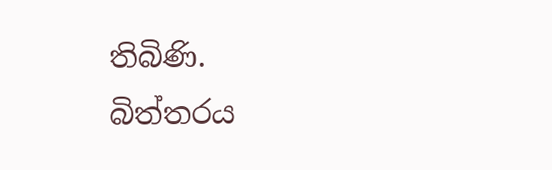තිබිණි.
බිත්තරය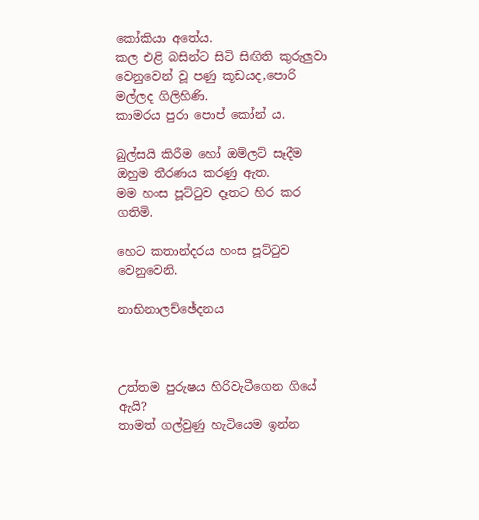කෝකියා අතේය.
කල එළි බසින්ට සිටි සිඟිති කුරුලුවා වෙනුවෙන් වූ පණු කූඩයද,පොරි මල්ලද ගිලිහිණි.
කාමරය පුරා පොප් කෝන් ය.

බුල්සයි කිරීම හෝ ඔම්ලට් සෑදීම ඔහුම තීරණය කරණු ඇත.
මම හංස පූට්ටුව දෑතට හිර කර ගතිමි.

හෙට කතාන්දරය හංස පූට්ටුව වෙනුවෙනි.

නාභිනාලච්ඡේදනය



උත්තම පුරුෂය හිරිවැටීගෙන ගියේ ඇයි?
තාමත් ගල්වුණු හැටියෙම ඉන්න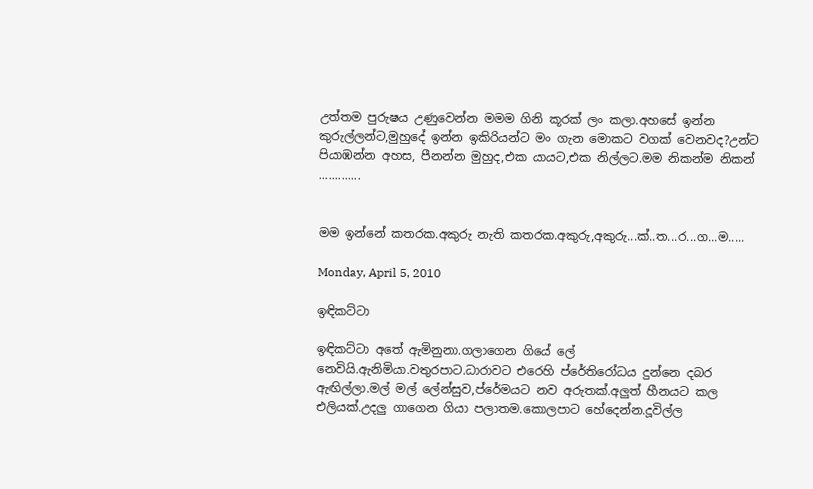උත්තම පුරුෂය උණුවෙන්න මමම ගිනි කූරක් ලං කලා.අහසේ ඉන්න කුරුල්ලන්ට,මුහුදේ ඉන්න ඉකිරියන්ට මං ගැන මොකට වගක් වෙනවද?උන්ට පියාඹන්න අහස, පීනන්න මුහුද,එක යායට,එක නිල්ලට.මම නිකන්ම නිකන් .............


මම ඉන්නේ කතරක.අකුරු නැති කතරක.අකුරු,අකුරු...ක්..ත...ර...ග...ම.....

Monday, April 5, 2010

ඉඳිකට්ටා

ඉඳිකට්ටා අතේ ඇමිනුනා.ගලාගෙන ගියේ ලේ නෙවියි.ඇනිමියා.වතුරපාට.ධාරාවට එරෙහි ප්රේතිරෝධය දුන්නෙ දබර ඇඟිල්ලා.මල් මල් ලේන්සුව,ප්රේමයට නව අරුතක්.අලුත් හීනයට කල එලියක්.උදලු ගාගෙන ගියා පලාතම.කොලපාට හේදෙන්න.දූවිල්ල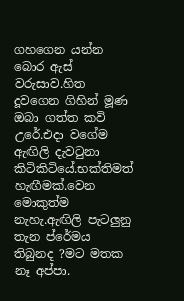ගහගෙන යන්න බොර ඇස් වරුසාව.හිත දූවගෙන ගිහින් මූණ ඔබා ගත්ත කවි උරේ.එදා වගේම ඇඟිලි දැවටුනා කිටිකිටියේ.භක්තිමත් හැඟීමක්.වෙන මොකුත්ම නැහැ.ඇඟිලි පැටලුනු තැන ප්රේමය තිබුනද ?මට මතක නෑ අප්පා.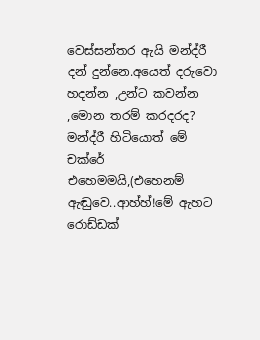වෙස්සන්තර ඇයි මන්ද්රී දන් දුන්නෙ.අයෙත් දරුවො හදන්න ,උන්ට කවන්න ,මොන තරම් කරදරද? මන්ද්රී හිටියොත් මේ චක්රේ එහෙමමයි,(එහෙනම් ඇඬුවෙ..ආහ්හ්!මේ ඇහට රොඩ්ඩක්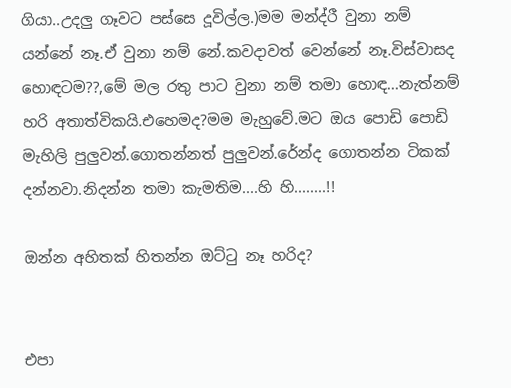ගියා..උදලු ගෑවට පස්සෙ දූවිල්ල.)මම මන්ද්රී වුනා නම් යන්නේ නෑ.ඒ වුනා නම් නේ.කවදාවත් වෙන්නේ නෑ.විස්වාසද හොඳටම??,මේ මල රතු පාට වුනා නම් තමා හොඳ...නැත්නම් හරි අතාත්විකයි.එහෙමද?මම මැහුවේ.මට ඔය පොඩි පොඩි මැහිලි පුලුවන්.ගොතන්නත් පුලුවන්.රේන්ද ගොතන්න ටිකක් දන්නවා.නිදන්න තමා කැමතිම....හි හි........!!

ඔන්න අහිතක් හිතන්න ඔට්ටු නෑ හරිද?


එපා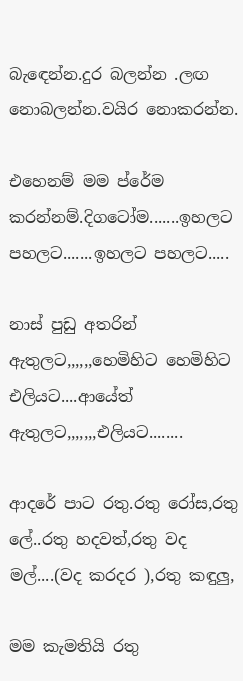බැඳෙන්න.දුර බලන්න .ලඟ නොබලන්න.වයිර නොකරන්න.

එහෙනම් මම ප්රේම කරන්නම්.දිගටෝම.......ඉහලට පහලට.......ඉහලට පහලට.....

නාස් පුඩු අතරින් ඇතුලට,,,,,,හෙමිහිට හෙමිහිට එලියට....ආයේත් ඇතුලට,,,,,,,එලියට........

ආදරේ පාට රතු.රතු රෝස,රතු ලේ..රතු හදවත්,රතු වද මල්....(වද කරදර ),රතු කඳුලු,

මම කැමතියි රතු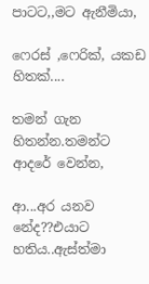පාටට,,මට ඇනීමියා,

ෆෙරස් ,ෆෙරික්, යකඩ හිතක්....

තමන් ගැන හිතන්න.තමන්ට ආදරේ වෙන්න,

ආ...අර යනව නේද??එයාට හතිය..ඇස්ත්මා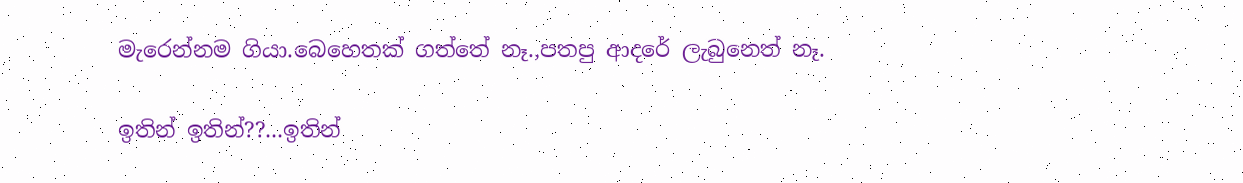මැරෙන්නම ගියා.බෙහෙතක් ගත්තේ නෑ.,පතපු ආදරේ ලැබුනෙත් නෑ.

ඉතින් ඉතින්??...ඉතින්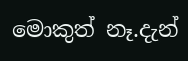මොකුත් නෑ.දැන්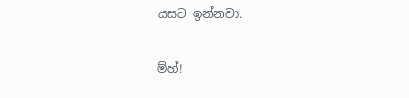යසට ඉන්නවා.

ම්හ්!